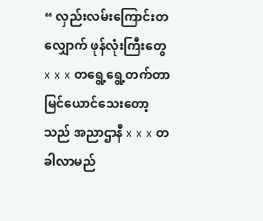“ လှည်းလမ်းကြောင်းတလျှောက် ဖုန်လုံးကြီးတွေ x x x တရွေ့ရွေ့တက်တာ မြင်ယောင်သေးတော့သည် အညာဌာနီ x x x တခါလာမည်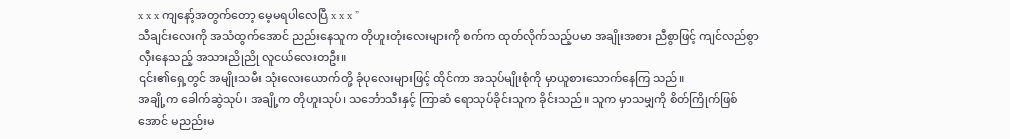x x x ကျနော့်အတွက်တော့ မေ့မရပါလေပြီ x x x ”
သီချင်းလေးကို အသံထွက်အောင် ညည်းနေသူက တိုဟူးတုံးလေးများကို စက်က ထုတ်လိုက်သည့်ပမာ အချိုးအစား ညီစွာဖြင့် ကျင်လည်စွာ လှီးနေသည့် အသားညိုညို လူငယ်လေးတဦး။
၎င်း၏ရှေ့တွင် အမျိုးသမီး သုံးလေးယောက်တို့ ခုံပုလေးများဖြင့် ထိုင်ကာ အသုပ်မျိုးစုံကို မှာယူစားသောက်နေကြ သည်။
အချို့က ခေါက်ဆွဲသုပ်၊ အချို့က တိုဟူးသုပ်၊ သင်္ဘောသီးနှင့် ကြာဆံ ရောသုပ်ခိုင်းသူက ခိုင်းသည်။ သူက မှာသမျှကို စိတ်ကြိုက်ဖြစ်အောင် မညည်းမ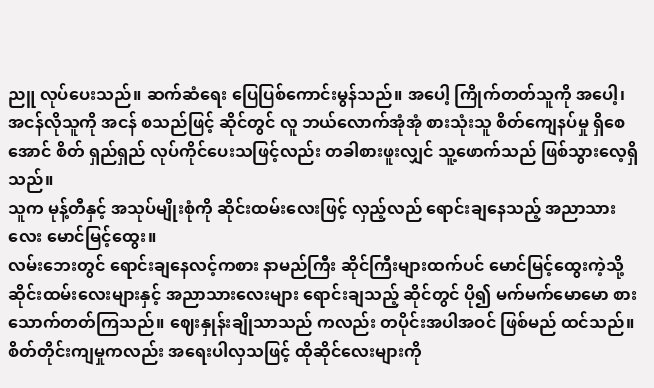ညူ လုပ်ပေးသည်။ ဆက်ဆံရေး ပြေပြစ်ကောင်းမွန်သည်။ အပေါ့ ကြိုက်တတ်သူကို အပေါ့၊ အငန်လိုသူကို အငန် စသည်ဖြင့် ဆိုင်တွင် လူ ဘယ်လောက်အုံအုံ စားသုံးသူ စိတ်ကျေနပ်မှု ရှိစေအောင် စိတ် ရှည်ရှည် လုပ်ကိုင်ပေးသဖြင့်လည်း တခါစားဖူးလျှင် သူ့ဖောက်သည် ဖြစ်သွားလေ့ရှိသည်။
သူက မုန့်တီနှင့် အသုပ်မျိုးစုံကို ဆိုင်းထမ်းလေးဖြင့် လှည့်လည် ရောင်းချနေသည့် အညာသားလေး မောင်မြင့်ထွေး။
လမ်းဘေးတွင် ရောင်းချနေလင့်ကစား နာမည်ကြီး ဆိုင်ကြီးများထက်ပင် မောင်မြင့်ထွေးကဲ့သို့ ဆိုင်းထမ်းလေးများနှင့် အညာသားလေးများ ရောင်းချသည့် ဆိုင်တွင် ပို၍ မက်မက်မောမော စားသောက်တတ်ကြသည်။ ဈေးနှုန်းချိုသာသည် ကလည်း တပိုင်းအပါအဝင် ဖြစ်မည် ထင်သည်။ စိတ်တိုင်းကျမှုကလည်း အရေးပါလှသဖြင့် ထိုဆိုင်လေးများကို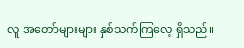လူ အတော်များများ နှစ်သက်ကြလေ့ ရှိသည်။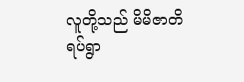လူတို့သည် မိမိဇာတိရပ်ရွာ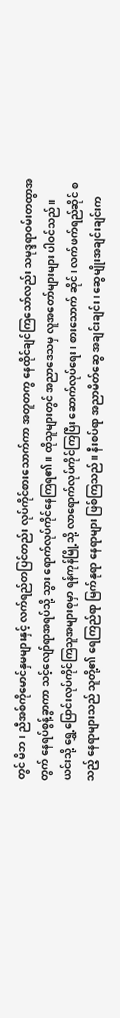တွင် မိဘ၊ ညီအစ်ကိုမောင်နှမများနှင့် လက်ရည်တပြင်တည်း လုပ်ကိုင်စားသောက်ကာ အတူတကွ နေထိုင်ချင်ကြသော်လည်း သမုဒ္ဒရာဝမ်းတထွာအတွက် နေရပ်စွန့်ခွာကာ သင့်လျော်ရာအရပ်သို့ သွား ရောက်လုပ်ကိုင်နေကြရ၏။ ထိုသူများတွင် အညာဒေသမှ လူအတော်များများ ပါဝင်သည်။
ယင်းသို့ ရွှေ့ပြောင်းလုပ်ကိုင်ကြသူအများစုမှာ ရန်ကုန်မြို့သို့ လာရောက်လုပ်ကိုင်ကြပြီး ဆောက်လုပ်ရေး၊ စားသောက် ဆိုင်၊ လက်ဖက်ရည်ဆိုင် စသည့် နေရာများသည် သူတို့၏ ရေကြည်ရာ မြက်နုရာ နေရာများ ဖြစ်ကြသည်။ နီးစပ်ရာ အညာမိတ်ဆွေ အချင်းချင်း၊ ဆွေမျိုးအချင်းချင်းက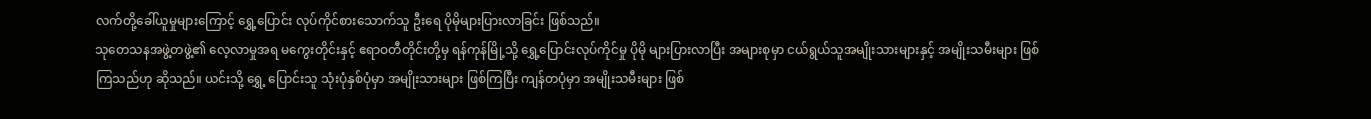လက်တို့ခေါ်ယူမှုများကြောင့် ရွှေ့ပြောင်း လုပ်ကိုင်စားသောက်သူ ဦးရေ ပိုမိုများပြားလာခြင်း ဖြစ်သည်။
သုတေသနအဖွဲ့တဖွဲ့၏ လေ့လာမှုအရ မကွေးတိုင်းနှင့် ဧရာဝတီတိုင်းတို့မှ ရန်ကုန်မြို့သို့ ရွှေ့ပြောင်းလုပ်ကိုင်မှု ပိုမို များပြားလာပြီး အများစုမှာ ငယ်ရွယ်သူအမျိုးသားများနှင့် အမျိုးသမီးများ ဖြစ်ကြသည်ဟု ဆိုသည်။ ယင်းသို့ ရွှေ့ ပြောင်းသူ သုံးပုံနှစ်ပုံမှာ အမျိုးသားများ ဖြစ်ကြပြီး ကျန်တပုံမှာ အမျိုးသမီးများ ဖြစ်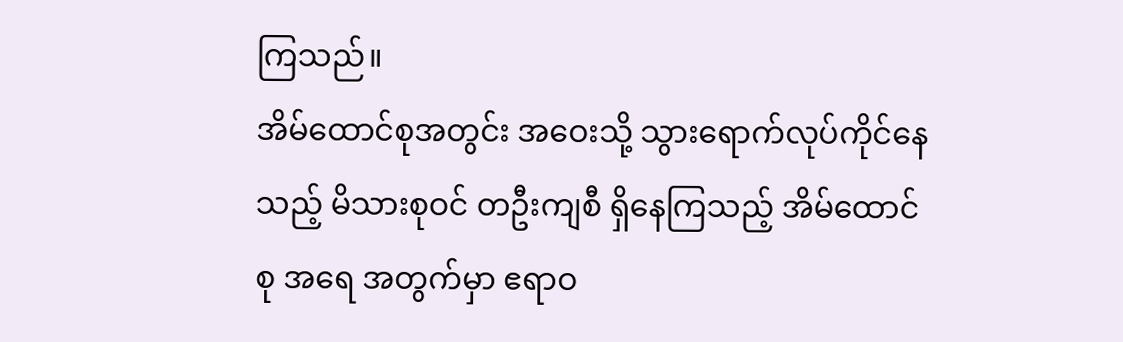ကြသည်။
အိမ်ထောင်စုအတွင်း အဝေးသို့ သွားရောက်လုပ်ကိုင်နေသည့် မိသားစုဝင် တဦးကျစီ ရှိနေကြသည့် အိမ်ထောင်စု အရေ အတွက်မှာ ဧရာဝ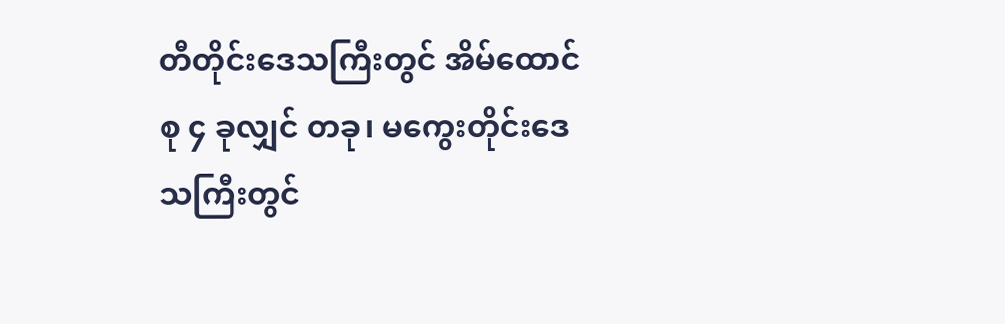တီတိုင်းဒေသကြီးတွင် အိမ်ထောင်စု ၄ ခုလျှင် တခု၊ မကွေးတိုင်းဒေသကြီးတွင်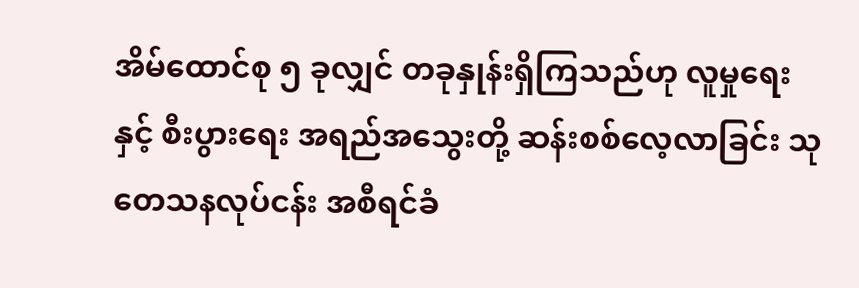အိမ်ထောင်စု ၅ ခုလျှင် တခုနှုန်းရှိကြသည်ဟု လူမှုရေးနှင့် စီးပွားရေး အရည်အသွေးတို့ ဆန်းစစ်လေ့လာခြင်း သုတေသနလုပ်ငန်း အစီရင်ခံ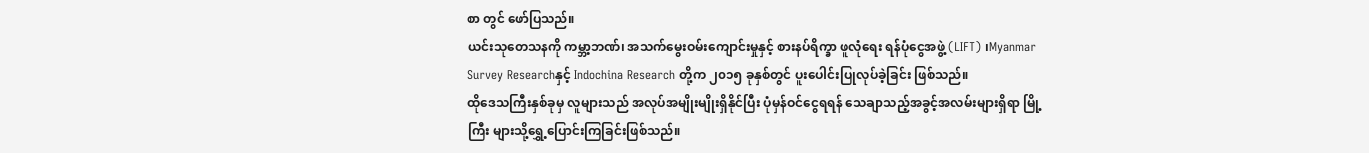စာ တွင် ဖော်ပြသည်။
ယင်းသုတေသနကို ကမ္ဘာ့ဘဏ်၊ အသက်မွေးဝမ်းကျောင်းမှုနှင့် စားနပ်ရိက္ခာ ဖူလုံရေး ရန်ပုံငွေအဖွဲ့ (LIFT) ၊Myanmar Survey Researchနှင့် Indochina Research တို့က ၂၀၁၅ ခုနှစ်တွင် ပူးပေါင်းပြုလုပ်ခဲ့ခြင်း ဖြစ်သည်။
ထိုဒေသကြီးနှစ်ခုမှ လူများသည် အလုပ်အမျိုးမျိုးရှိနိုင်ပြီး ပုံမှန်ဝင်ငွေရရန် သေချာသည့်အခွင့်အလမ်းများရှိရာ မြို့ကြီး များသို့ရွှေ့ပြောင်းကြခြင်းဖြစ်သည်။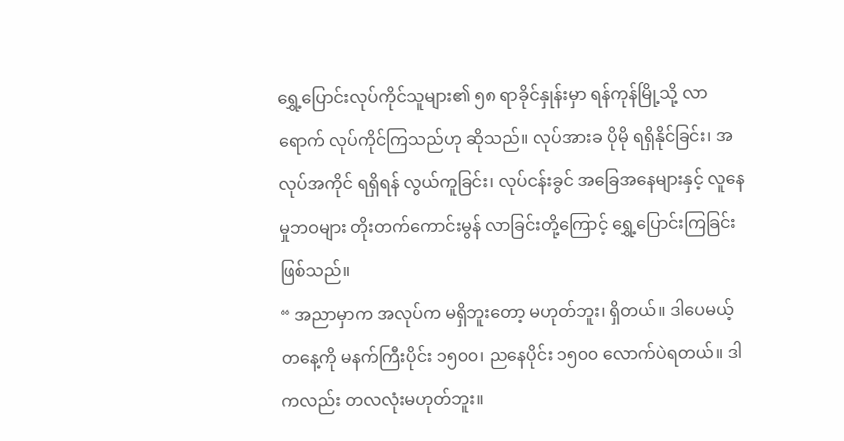ရွှေ့ပြောင်းလုပ်ကိုင်သူများ၏ ၅၈ ရာခိုင်နှုန်းမှာ ရန်ကုန်မြို့သို့ လာရောက် လုပ်ကိုင်ကြသည်ဟု ဆိုသည်။ လုပ်အားခ ပိုမို ရရှိနိုင်ခြင်း၊ အလုပ်အကိုင် ရရှိရန် လွယ်ကူခြင်း၊ လုပ်ငန်းခွင် အခြေအနေများနှင့် လူနေမှုဘဝများ တိုးတက်ကောင်းမွန် လာခြင်းတို့ကြောင့် ရွှေ့ပြောင်းကြခြင်း ဖြစ်သည်။
“ အညာမှာက အလုပ်က မရှိဘူးတော့ မဟုတ်ဘူး၊ ရှိတယ်။ ဒါပေမယ့် တနေ့ကို မနက်ကြီးပိုင်း ၁၅၀၀၊ ညနေပိုင်း ၁၅၀၀ လောက်ပဲရတယ်။ ဒါကလည်း တလလုံးမဟုတ်ဘူး။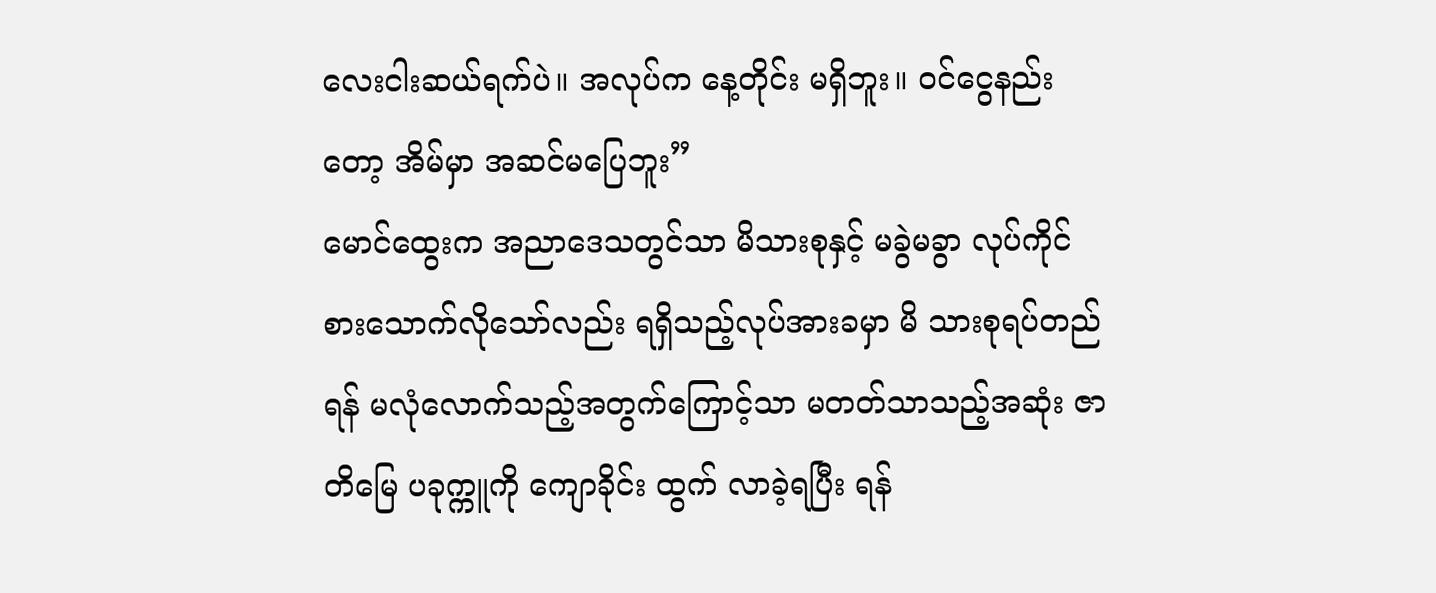လေးငါးဆယ်ရက်ပဲ။ အလုပ်က နေ့တိုင်း မရှိဘူး။ ဝင်ငွေနည်း တော့ အိမ်မှာ အဆင်မပြေဘူး”
မောင်ထွေးက အညာဒေသတွင်သာ မိသားစုနှင့် မခွဲမခွာ လုပ်ကိုင် စားသောက်လိုသော်လည်း ရရှိသည့်လုပ်အားခမှာ မိ သားစုရပ်တည်ရန် မလုံလောက်သည့်အတွက်ကြောင့်သာ မတတ်သာသည့်အဆုံး ဇာတိမြေ ပခုက္ကူကို ကျောခိုင်း ထွက် လာခဲ့ရပြီး ရန်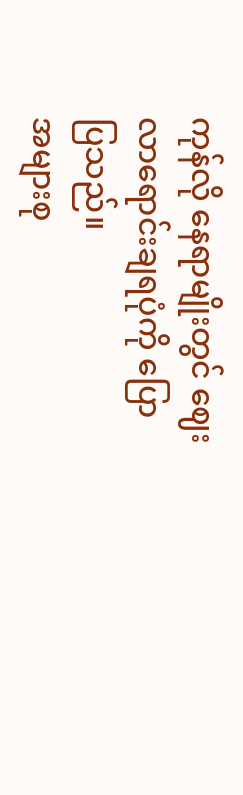ကုန်လို နေရာမျိုးတွင် ဈေးလာရောင်းချရပုံကို ပြောပြသည်။
အများစု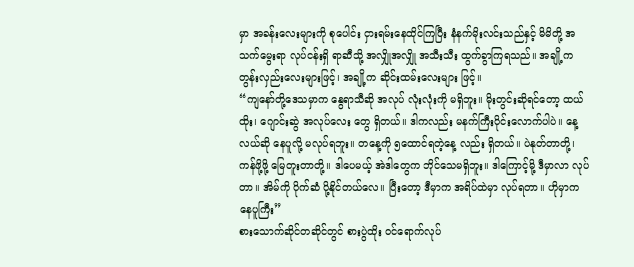မှာ အခန်းလေးများကို စုပေါင်း ငှားရမ်းနေထိုင်ကြပြီး နံနက်မိုးလင်းသည်နှင့် မိမိတို့ အသက်မွေးရာ လုပ်ငန်းရှိ ရာဆီသို့ အလျှိုအလျှို အသီးသီး ထွက်ခွာကြရသည်။ အချို့က တွန်းလှည်းလေးများဖြင့်၊ အချို့က ဆိုင်းထမ်းလေးများ ဖြင့်။
“ကျနော်တို့ဒေသမှာက နွေရာသီဆို အလုပ် လုံးလုံးကို မရှိဘူး။ မိုးတွင်းဆိုရင်တော့ ထယ်ထိုး၊ ဂျောင်းဆွဲ အလုပ်လေး တွေ ရှိတယ်။ ဒါကလည်း မနက်ကြီးပိုင်းလောက်ပါပဲ။ နေ့လယ်ဆို နေပူလို့ မလုပ်ရဘူး။ တနေ့ကို ၅ထောင်ရတဲ့နေ့ လည်း ရှိတယ်။ ပဲနုတ်တာတို့၊ ကန်ဖို့ဖို့ မြေတူးတာတို့။ ဒါပေမယ့် အဲဒါတွေက ဘိုင်သေမရှိဘူး။ ဒါကြောင့်မို့ ဒီမှာလာ လုပ်တာ။ အိမ်ကို ပိုက်ဆံ ပို့နိုင်တယ်လေ။ ပြီးတော့ ဒီမှာက အရိပ်ထဲမှာ လုပ်ရတာ။ ဟိုမှာက နေပူကြီး”
စားသောက်ဆိုင်တဆိုင်တွင် စားပွဲထိုး ဝင်ရောက်လုပ်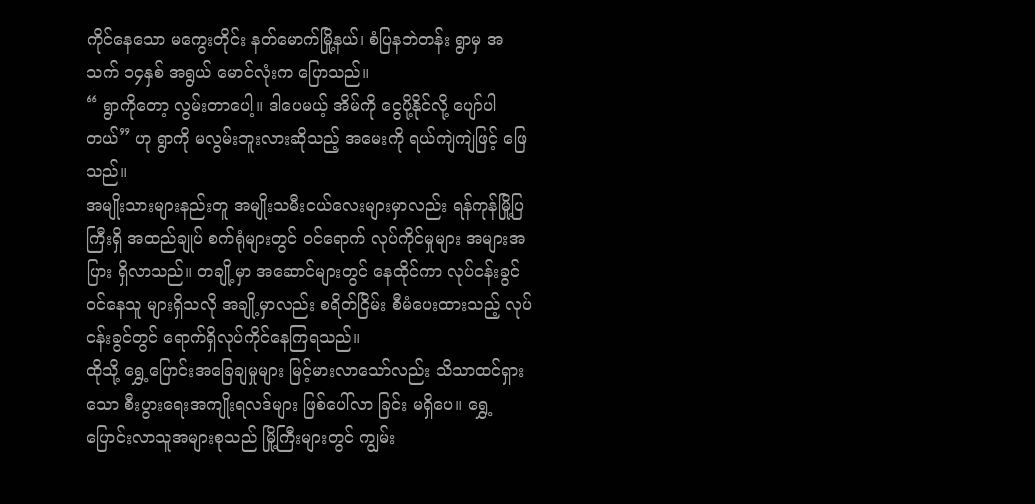ကိုင်နေသော မကွေးတိုင်း နတ်မောက်မြို့နယ်၊ စံပြနဘဲတန်း ရွာမှ အသက် ၁၄နှစ် အရွယ် မောင်လုံးက ပြောသည်။
“ ရွာကိုတော့ လွမ်းတာပေါ့။ ဒါပေမယ့် အိမ်ကို ငွေပို့နိုင်လို့ ပျော်ပါတယ်” ဟု ရွာကို မလွမ်းဘူးလားဆိုသည့် အမေးကို ရယ်ကျဲကျဲဖြင့် ဖြေသည်။
အမျိုးသားများနည်းတူ အမျိုးသမီးငယ်လေးများမှာလည်း ရန်ကုန်မြို့ပြကြီးရှိ အထည်ချုပ် စက်ရုံများတွင် ဝင်ရောက် လုပ်ကိုင်မှုများ အများအပြား ရှိလာသည်။ တချို့မှာ အဆောင်များတွင် နေထိုင်ကာ လုပ်ငန်းခွင်ဝင်နေသူ များရှိသလို အချို့မှာလည်း စရိတ်ငြိမ်း စီမံပေးထားသည့် လုပ်ငန်းခွင်တွင် ရောက်ရှိလုပ်ကိုင်နေကြရသည်။
ထိုသို့ ရွှေ့ပြောင်းအခြေချမှုများ မြင့်မားလာသော်လည်း သိသာထင်ရှားသော စီးပွားရေးအကျိုးရလဒ်များ ဖြစ်ပေါ်လာ ခြင်း မရှိပေ။ ရွှေ့ပြောင်းလာသူအများစုသည် မြို့ကြီးများတွင် ကျွမ်း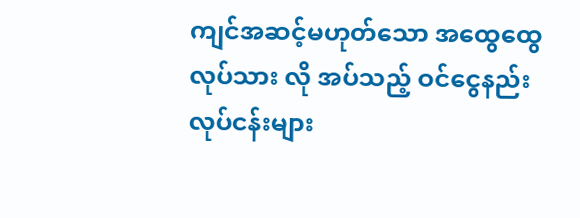ကျင်အဆင့်မဟုတ်သော အထွေထွေလုပ်သား လို အပ်သည့် ဝင်ငွေနည်းလုပ်ငန်းများ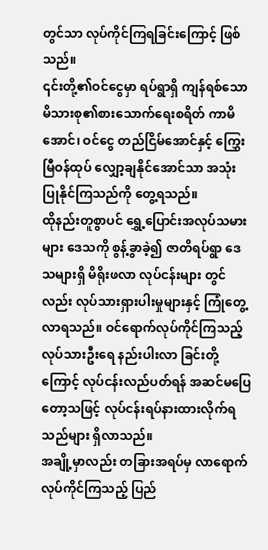တွင်သာ လုပ်ကိုင်ကြရခြင်းကြောင့် ဖြစ်သည်။
၎င်းတို့၏ဝင်ငွေမှာ ရပ်ရွာရှိ ကျန်ရစ်သော မိသားစု၏စားသောက်ရေးစရိတ် ကာမိအောင်၊ ဝင်ငွေ တည်ငြိမ်အောင်နှင့် ကြွှေးမြီဝန်ထုပ် လျှော့ချနိုင်အောင်သာ အသုံးပြုနိုင်ကြသည်ကို တွေ့ရသည်။
ထိုနည်းတူစွာပင် ရွှေ့ပြောင်းအလုပ်သမားများ ဒေသကို စွန့်ခွာခဲ့၍ ဇာတိရပ်ရွာ ဒေသများရှိ မိရိုးဖလာ လုပ်ငန်းများ တွင်လည်း လုပ်သားရှားပါးမှုများနှင့် ကြုံတွေ့လာရသည်။ ဝင်ရောက်လုပ်ကိုင်ကြသည့် လုပ်သားဦးရေ နည်းပါးလာ ခြင်းတို့ကြောင့် လုပ်ငန်းလည်ပတ်ရန် အဆင်မပြေတော့သဖြင့် လုပ်ငန်းရပ်နားထားလိုက်ရသည်များ ရှိလာသည်။
အချို့မှာလည်း တခြားအရပ်မှ လာရောက်လုပ်ကိုင်ကြသည့် ပြည်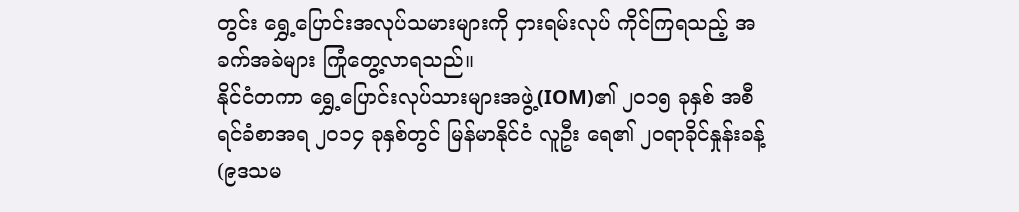တွင်း ရွှေ့ပြောင်းအလုပ်သမားများကို ငှားရမ်းလုပ် ကိုင်ကြရသည့် အခက်အခဲများ ကြုံတွေ့လာရသည်။
နိုင်ငံတကာ ရွှေ့ပြောင်းလုပ်သားများအဖွဲ့(IOM)၏ ၂၀၁၅ ခုနှစ် အစီရင်ခံစာအရ ၂၀၁၄ ခုနှစ်တွင် မြန်မာနိုင်ငံ လူဦး ရေ၏ ၂၀ရာခိုင်နှုန်းခန့် (၉ဒသမ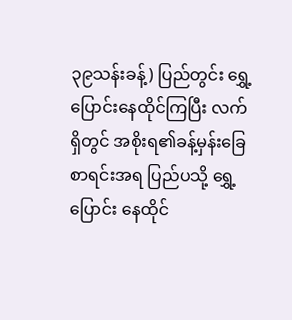၃၉သန်းခန့်) ပြည်တွင်း ရွှေ့ပြောင်းနေထိုင်ကြပြီး လက်ရှိတွင် အစိုးရ၏ခန့်မှန်းခြေ စာရင်းအရ ပြည်ပသို့ ရွှေ့ပြောင်း နေထိုင်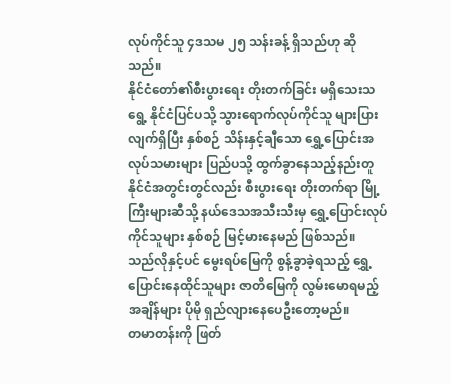လုပ်ကိုင်သူ ၄ဒသမ ၂၅ သန်းခန့် ရှိသည်ဟု ဆိုသည်။
နိုင်ငံတော်၏စီးပွားရေး တိုးတက်ခြင်း မရှိသေးသရွေ့ နိုင်ငံပြင်ပသို့ သွားရောက်လုပ်ကိုင်သူ များပြားလျက်ရှိပြီး နှစ်စဉ် သိန်းနှင့်ချီသော ရွှေ့ပြောင်းအလုပ်သမားများ ပြည်ပသို့ ထွက်ခွာနေသည့်နည်းတူ နိုင်ငံအတွင်းတွင်လည်း စီးပွားရေး တိုးတက်ရာ မြို့ကြီးများဆီသို့ နယ်ဒေသအသီးသီးမှ ရွှေ့ပြောင်းလုပ်ကိုင်သူများ နှစ်စဉ် မြင့်မားနေမည် ဖြစ်သည်။
သည်လိုနှင့်ပင် မွေးရပ်မြေကို စွန့်ခွာခဲ့ရသည့် ရွှေ့ပြောင်းနေထိုင်သူများ ဇာတိမြေကို လွမ်းမောရမည့်အချိန်များ ပိုမို ရှည်လျားနေပေဦးတော့မည်။
တမာတန်းကို ဖြတ်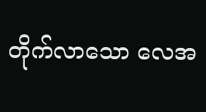တိုက်လာသော လေအ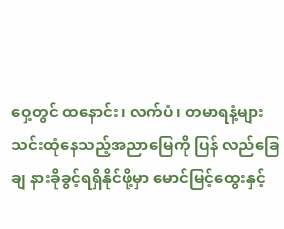ဝှေ့တွင် ထနောင်း၊ လက်ပံ၊ တမာရနံ့များ သင်းထုံနေသည့်အညာမြေကို ပြန် လည်ခြေချ နားခိုခွင့်ရရှိနိုင်ဖို့မှာ မောင်မြင့်ထွေးနှင့်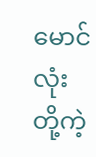မောင်လုံးတို့ကဲ့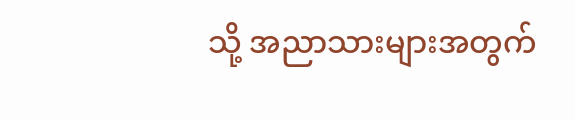သို့ အညာသားများအတွက်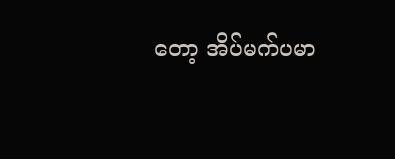တော့ အိပ်မက်ပမာ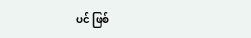ပင် ဖြစ်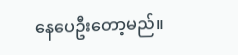နေပေဦးတော့မည်။